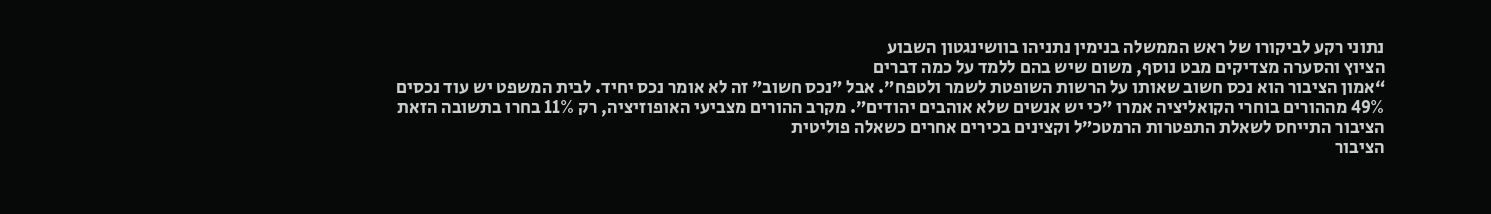נתוני רקע לביקורו של ראש הממשלה בנימין נתניהו בוושינגטון השבוע
הציוץ והסערה מצדיקים מבט נוסף, משום שיש בהם ללמד על כמה דברים
“אמון הציבור הוא נכס חשוב שאותו על הרשות השופטת לשמר ולטפח״. אבל ״נכס חשוב״ זה לא אומר נכס יחיד. לבית המשפט יש עוד נכסים
49% מההורים בוחרי הקואליציה אמרו ״כי יש אנשים שלא אוהבים יהודים״. מקרב ההורים מצביעי האופוזיציה, רק 11% בחרו בתשובה הזאת
הציבור התייחס לשאלת התפטרות הרמטכ״ל וקצינים בכירים אחרים כשאלה פוליטית
הציבור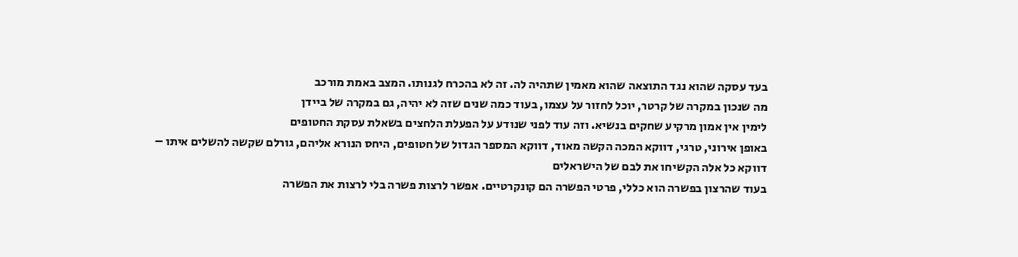בעד עסקה שהוא נגד התוצאה שהוא מאמין שתהיה לה. זה לא בהכרח לגנותו. המצב באמת מורכב
מה שנכון במקרה של קרטר, יוכל לחזור על עצמו, בעוד כמה שנים שזה לא יהיה, גם במקרה של ביידן
לימין אין אמון מרקיע שחקים בנשיא. וזה עוד לפני שנודע על הפעלת הלחצים בשאלת עסקת החטופים
באופן אירוני, טרגי, דווקא המכה הקשה מאוד, דווקא המספר הגדול של חטופים, היחס הנורא אליהם, גורלם שקשה להשלים איתו – דווקא כל אלה הקשיחו את לבם של הישראלים
בעוד שהרצון בפשרה הוא כללי, פרטי הפשרה הם קונקרטיים. אפשר לרצות פשרה בלי לרצות את הפשרה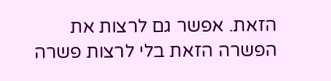הזאת. אפשר גם לרצות את הפשרה הזאת בלי לרצות פשרה